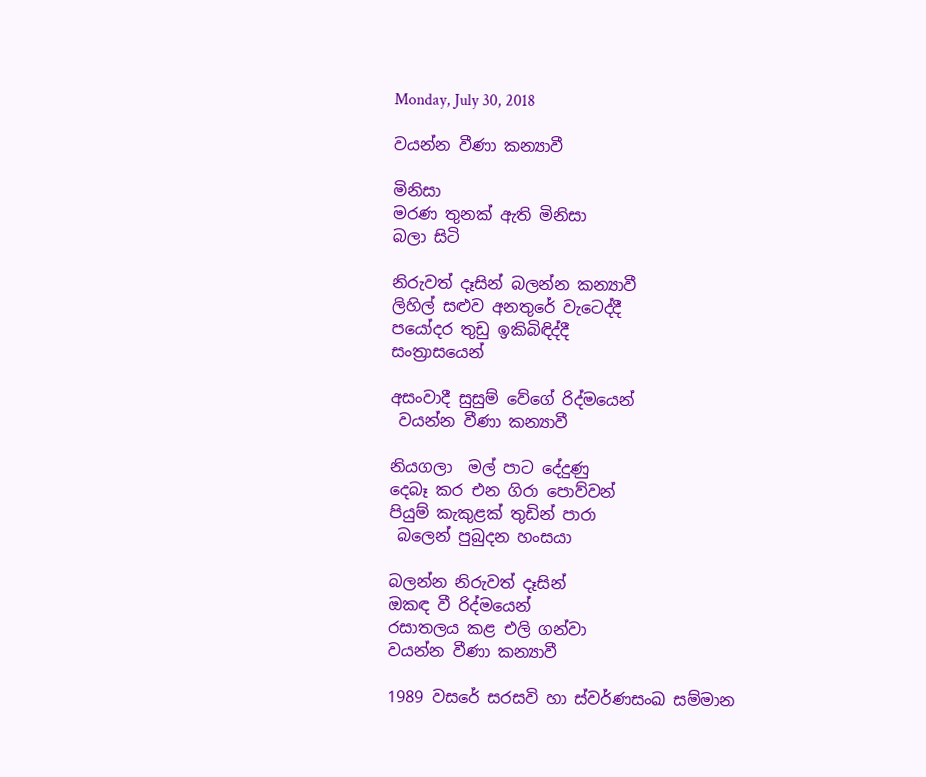Monday, July 30, 2018

වයන්න වීණා කන්‍යාවී

මිනිසා
මරණ තුනක් ඇති මිනිසා
බලා සිටි

නිරුවත් දෑසින් බලන්න කන්‍යාවී
ලිහිල් සළුව අනතුරේ වැටෙද්දී
පයෝදර තුඩු ඉකිබිඳිද්දී
සංත්‍රාසයෙන්

අසංවාදී සුසුම් වේගේ රිද්මයෙන්
 වයන්න වීණා කන්‍යාවී

නියගලා  මල් පාට දේදුණු
දෙබෑ කර එන ගිරා පොව්වන්
පියුම් කැකුළක් තුඩින් පාරා
 බලෙන් පුබුදන හංසයා

බලන්න නිරුවත් දෑසින්
ඔකඳ වී රිද්මයෙන්
රසාතලය කළ එලි ගන්වා
වයන්න වීණා කන්‍යාවී

1989 වසරේ සරසවි හා ස්වර්ණසංඛ සම්මාන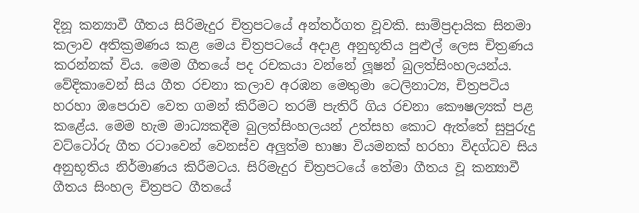දිනූ කන්‍යාවී ගීතය සිරිමැදුර චිත්‍රපටයේ අන්තර්ගත වූවකි. සාම්ප්‍රදායික සිනමා  කලාව අතික්‍රමණය කළ මෙය චිත්‍රපටයේ අදාළ අනුභූතිය පුළුල් ලෙස චිත්‍රණය කරන්නක් විය. මෙම ගීතයේ පද රචකයා වන්නේ ලූෂන් බුලත්සිංහලයන්ය. වේදිකාවෙන් සිය ගීත රචනා කලාව අරඹන මෙතුමා ටෙලිනාට්‍ය, චිත්‍රපටිය හරහා ඔපෙරාව වෙත ගමන් කිරීමට තරම් පැතිරී ගිය රචනා කෞෂල්‍යක් පළ කළේය. මෙම හැම මාධ්‍යකදීම බුලත්සිංහලයන් උත්සහ කොට ඇත්තේ සුපුරුදු වට්ටෝරු ගීත රටාවෙන් වෙනස්ව අලුත්ම භාෂා වියමනක් හරහා විදග්ධව සිය අනුභූතිය නිර්මාණය කිරීමටය. සිරිමැදුර චිත්‍රපටයේ තේමා ගීතය වූ කන්‍යාවී ගීතය සිංහල චිත්‍රපට ගීතයේ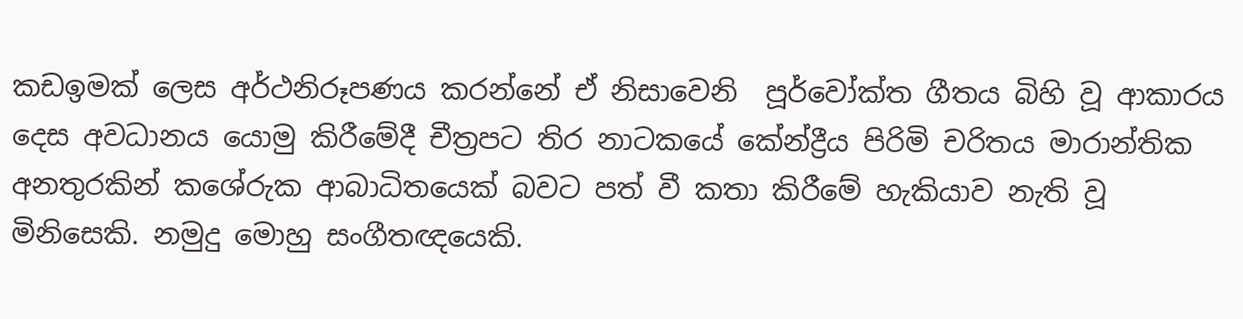කඩඉමක් ලෙස අර්ථනිරූපණය කරන්නේ ඒ නිසාවෙනි  පූර්වෝක්ත ගීතය බිහි වූ ආකාරය දෙස අවධානය යොමු කිරීමේදී චීත්‍රපට තිර නාටකයේ කේන්ද්‍රීය පිරිමි චරිතය මාරාන්තික අනතුරකින් කශේරුක ආබාධිතයෙක් බවට පත් වී කතා කිරීමේ හැකියාව නැති වූ මිනිසෙකි. නමුදු මොහු සංගීතඥයෙකි.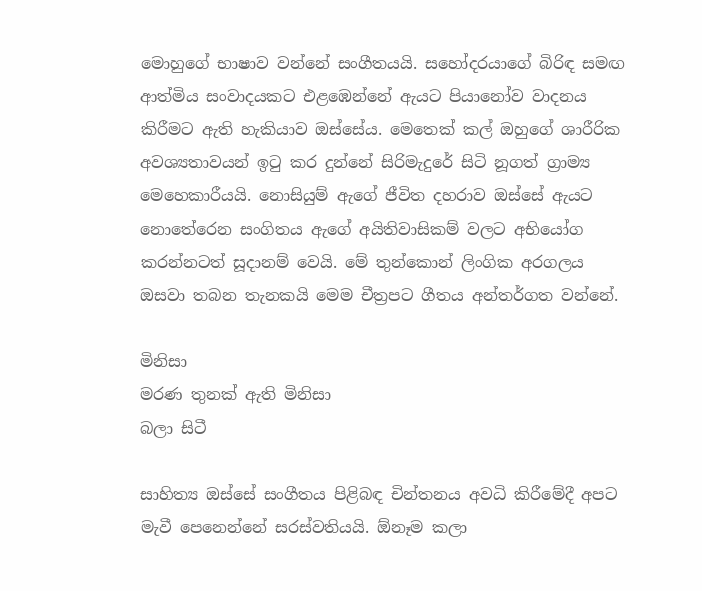මොහුගේ භාෂාව වන්නේ සංගීතයයි. සහෝදරයාගේ බිරිඳ සමඟ ආත්මිය සංවාදයකට එළඹෙන්නේ ඇයට පියානෝව වාදනය කිරීමට ඇති හැකියාව ඔස්සේය. මෙතෙක් කල් ඔහුගේ ශාරීරික අවශ්‍යතාවයන් ඉටු කර දුන්නේ සිරිමැදුරේ සිටි නූගත් ග්‍රාම්‍ය මෙහෙකාරීයයි. නොසියුම් ඇගේ ජීවිත දහරාව ඔස්සේ ඇයට නොතේරෙන සංගිතය ඇගේ අයිතිවාසිකම් වලට අභියෝග කරන්නටත් සූදානම් වෙයි. මේ තුන්කොන් ලිංගික අරගලය ඔසවා තබන තැනකයි මෙම චීත්‍රපට ගීතය අන්තර්ගත වන්නේ.

මිනිසා
මරණ තුනක් ඇති මිනිසා
බලා සිටී

සාහිත්‍ය ඔස්සේ සංගීතය පිළිබඳ චින්තනය අවධි කිරීමේදී අපට මැවී පෙනෙන්නේ සරස්වතියයි. ඕනෑම කලා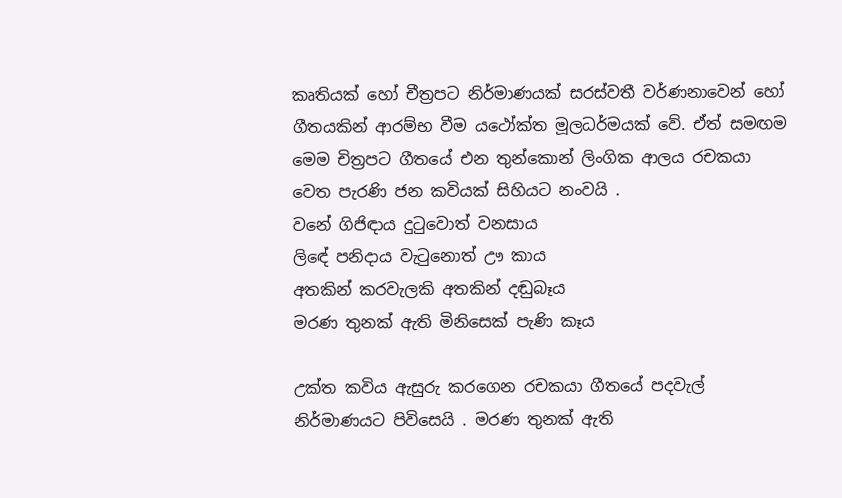කෘතියක් හෝ චීත්‍රපට නිර්මාණයක් සරස්වතී වර්ණනාවෙන් හෝ ගීතයකින් ආරම්භ වීම යථෝක්ත මූලධර්මයක් වේ. ඒත් සමඟම මෙම චිත්‍රපට ගීතයේ එන තුන්කොන් ලිංගික ආලය රචකයා වෙත පැරණි ජන කවියක් සිහියට නංවයි .
වනේ ගිජිඳාය දුටුවොත් වනසාය
ලිඳේ පනිදාය වැටුනොත් ඌ කාය
අතකින් කරවැලකි අතකින් දඬුබෑය
මරණ තුනක් ඇති මිනිසෙක් පැණි කෑය

උක්ත කවිය ඇසුරු කරගෙන රචකයා ගීතයේ පදවැල් නිර්මාණයට පිවිසෙයි . මරණ තුනක් ඇති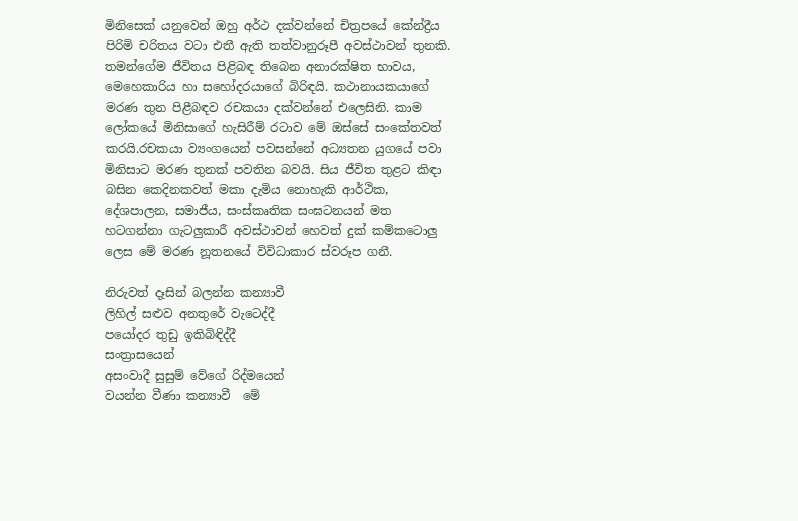මිනිසෙක් යනුවෙන් ඔහු අර්ථ දක්වන්නේ චිත්‍රපයේ කේන්ද්‍රීය පිරිමි චරිතය වටා එතී ඇති තත්වානුරූපී අවස්ථාවන් තුනකි. තමන්ගේම ජීවිතය පිළිබඳ තිබෙන අනාරක්ෂිත භාවය, මෙහෙකාරිය හා සහෝදරයාගේ බිරිඳයි. කථානායකයාගේ මරණ තුන පිළීබඳව රචකයා දක්වන්නේ එලෙසිනි. කාම ලෝකයේ මිනිසාගේ හැසිරීම් රටාව මේ ඔස්සේ සංකේතවත් කරයි.රචකයා ව්‍යංගයෙන් පවසන්නේ අධ්‍යතන යුගයේ පවා මිනිසාට මරණ තුනක් පවතින බවයි. සිය ජීවිත තුළට කිඳා බසින කෙදිනකවත් මකා දැමිය නොහැකි ආර්ථික, දේශපාලන, සමාජීය, සංස්කෘතික සංඝටනයන් මත හටගන්නා ගැටලුකාරී අවස්ථාවන් හෙවත් දුක් කම්කටොලු ලෙස මේ මරණ නූතනයේ විවිධාකාර ස්වරූප ගනී.

නිරුවත් දෑසින් බලන්න කන්‍යාවී
ලිහිල් සළුව අනතුරේ වැටෙද්දී
පයෝදර තුඩු ඉකිබිඳිද්දී
සංත්‍රාසයෙන්
අසංවාදී සුසුම් වේගේ රිද්මයෙන්
වයන්න වීණා කන්‍යාවී  මේ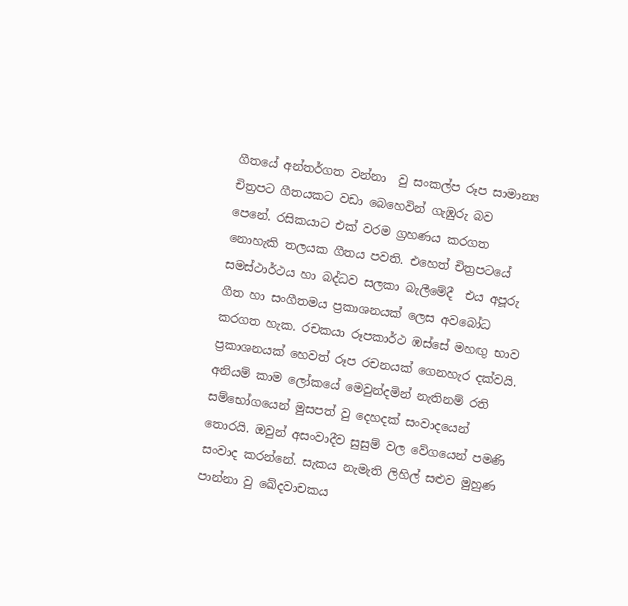ගීතයේ අන්තර්ගත වන්නා  වු සංකල්ප රූප සාමාන්‍ය චිත්‍රපට ගීතයකට වඩා බෙහෙවින් ගැඹුරු බව පෙනේ. රසිකයාට එක් වරම ග්‍රහණය කරගත නොහැකි තලයක ගීතය පවති. එහෙත් චිත්‍රපටයේ සමස්ථාර්ථය හා බද්ධව සලකා බැලීමේදී  එය අපූරු ගීත හා සංගීතමය ප්‍රකාශනයක් ලෙස අවබෝධ කරගත හැක. රචකයා රූපකාර්ථ ඹස්සේ මහඟු භාව ප්‍රකාශනයක් හෙවත් රූප රචනයක් ගෙනහැර දක්වයි. අනියම් කාම ලෝකයේ මෙවුන්දමින් නැතිනම් රති සම්භෝගයෙන් මුසපත් වු දෙහදක් සංවාදයෙන් තොරයි. ඔවුන් අසංවාදීව සුසුම් වල වේගයෙන් පමණි සංවාද කරන්නේ. සැකය නැමැති ලිහිල් සළුව මුහුණ පාන්නා වු ඛේදවාචකය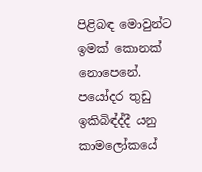පිළිබඳ මොවුන්ට ඉමක් කොනක් නොපෙනේ. පයෝදර තුඩු ඉකිබිඳ්ද්දී යනු කාමලෝකයේ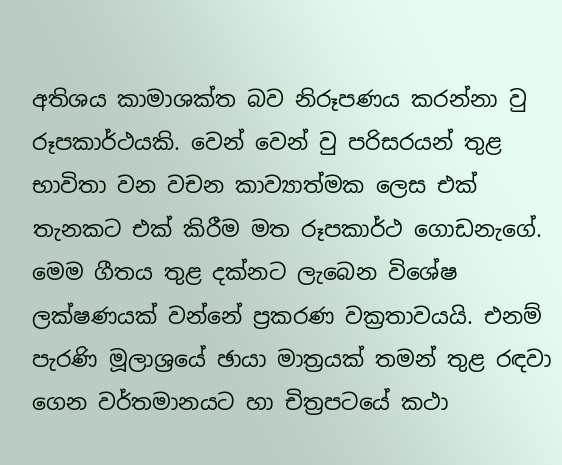අතිශය කාමාශක්ත බව නිරූපණය කරන්නා වු රූපකාර්ථයකි. වෙන් වෙන් වු පරිසරයන් තුළ භාවිතා වන වචන කාව්‍යාත්මක ලෙස එක් තැනකට එක් කිරීම මත රූපකාර්ථ ගොඩනැගේ. මෙම ගීතය තුළ දක්නට ලැබෙන විශේෂ ලක්ෂණයක් වන්නේ ප්‍රකරණ වක්‍රතාවයයි. එනම් පැරණි මූලාශ්‍රයේ ඡායා මාත්‍රයක් තමන් තුළ රඳවා ගෙන වර්තමානයට හා චිත්‍රපටයේ කථා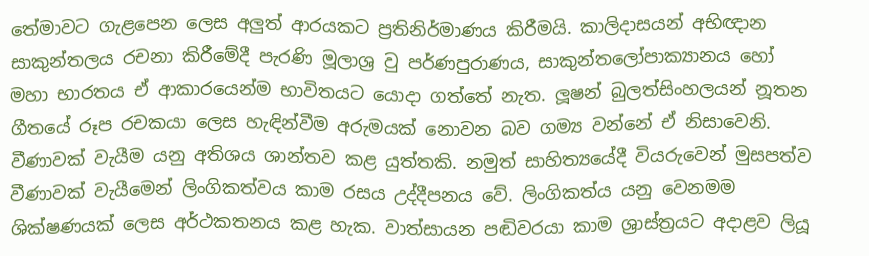තේමාවට ගැළපෙන ලෙස අලුත් ආරයකට ප්‍රතිනිර්මාණය කිරීමයි. කාලිදාසයන් අභිඥාන සාකුන්තලය රචනා කිරීමේදී පැරණි මූලාශ්‍ර වු පර්ණපුරාණය, සාකුන්තලෝපාක්‍යානය හෝ මහා භාරතය ඒ ආකාරයෙන්ම භාවිතයට යොදා ගත්තේ නැත. ලූෂන් බුලත්සිංහලයන් නූතන ගීතයේ රූප රචකයා ලෙස හැඳින්වීම අරුමයක් නොවන බව ගම්‍ය වන්නේ ඒ නිසාවෙනි. වීණාවක් වැයීම යනු අතිශය ශාන්තව කළ යුත්තකි. නමුත් සාහිත්‍යයේදී වියරුවෙන් මුසපත්ව වීණාවක් වැයීමෙන් ලිංගිකත්වය කාම රසය උද්දීපනය වේ. ලිංගිකත්ය යනු වෙනමම ශික්ෂණයක් ලෙස අර්ථකතනය කළ හැක. වාත්සායන පඬිවරයා කාම ශ්‍රාස්ත්‍රයට අදාළව ලියූ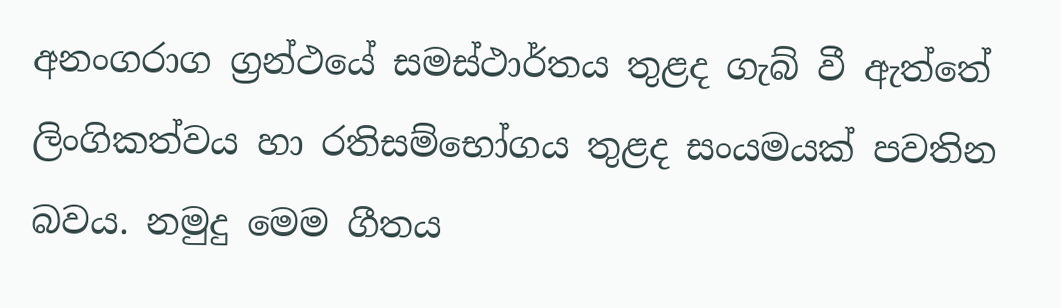අනංගරාග ග්‍රන්ථයේ සමස්ථාර්තය තුළද ගැබ් වී ඇත්තේ ලිංගිකත්වය හා රතිසම්භෝගය තුළද සංයමයක් පවතින බවය. නමුදු මෙම ගීතය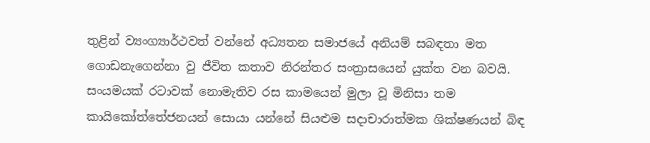තුළින් ව්‍යංග්‍යාර්ථවත් වන්නේ අධ්‍යතන සමාජයේ අනියම් සබඳතා මත ගොඩනැගෙන්නා වු ජීවිත කතාව නිරන්තර සංත්‍රාසයෙන් යුක්ත වන බවයි. සංයමයක් රටාවක් නොමැතිව රස කාමයෙන් මුලා වූ මිනිසා තම කායිකෝත්තේජනයන් සොයා යන්නේ සියළුම සදාචාරාත්මක ශික්ෂණයන් බිඳ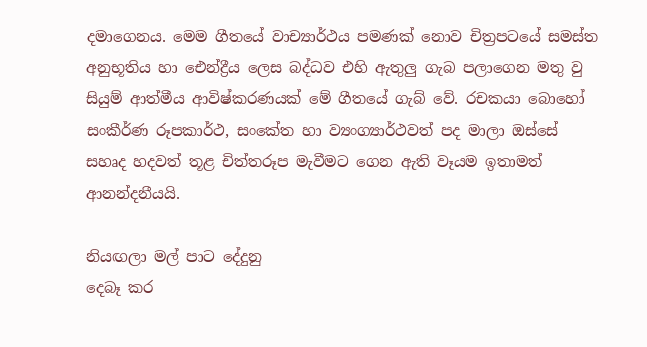දමාගෙනය. මෙම ගීතයේ වාච්‍යාර්ථය පමණක් නොව චිත්‍රපටයේ සමස්ත අනුභූතිය හා ඓන්ද්‍රීය ලෙස බද්ධව එහි ඇතුලු ගැබ පලාගෙන මතු වු සියුම් ආත්මීය ආවිෂ්කරණයක් මේ ගීතයේ ගැබ් වේ. රචකයා බොහෝ සංකීර්ණ රූපකාර්ථ, සංකේත හා ව්‍යංග්‍යාර්ථවත් පද මාලා ඔස්සේ සහෘද හදවත් තූළ චිත්තරූප මැවීමට ගෙන ඇති වෑයම ඉතාමත් ආනන්දනීයයි.

නියඟලා මල් පාට දේදුනු
දෙබෑ කර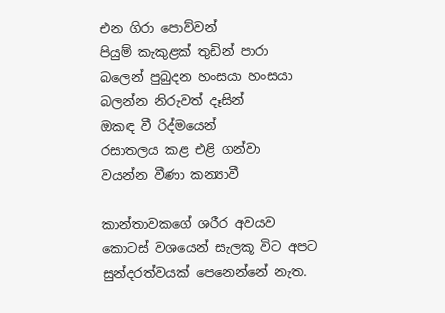එන ගිරා පොව්වන්
පියුම් කැකුළක් තුඩින් පාරා
බලෙන් පුබුදන හංසයා හංසයා
බලන්න නිරුවත් දෑසින්
ඔකඳ වී රිද්මයෙන්
රසාතලය කළ එළි ගන්වා
වයන්න වීණා කන්‍යාවී

කාන්තාවකගේ ශරීර අවයව කොටස් වශයෙන් සැලකූ විට අපට සුන්දරත්වයක් පෙනෙන්නේ නැත.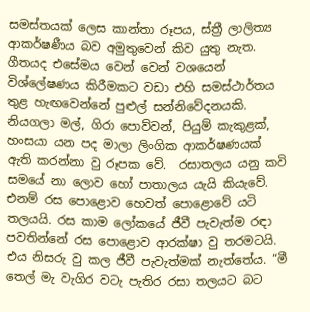සමස්තයක් ලෙස කාන්තා රූපය, ස්ත්‍රී ලාලිත්‍ය ආකර්ෂණීය බව අමුතුවෙන් කිව යුතු නැත. ගීතයද එසේමය වෙන් වෙන් වශයෙන් විශ්ලේෂණය කිරීමකට වඩා එහි සමස්ථාර්තය තුළ හැඟවෙන්නේ පුළුල් සන්නිවේදනයකි. නියගලා මල්, ගිරා පොව්වන්, පියුම් කැකුළක්, හංසයා යන පද මාලා ලිංගික ආකර්ෂණයක් ඇති කරන්නා වු රූපක වේ.  රසාතලය යනු කවි සමයේ නා ලොව හෝ පාතාලය යැයි කියැවේ. එනම් රස පොළොව හෙවත් පොළොවේ යටි තලයයි. රස කාම ලෝකයේ ජීවී පැවැත්ම රඳා පවතින්නේ රස පොළොව ආරක්ෂා වු තරමටයි. එය නිසරු වු කල ජීවී පැවැත්මක් නැත්තේය. “මී තෙල් මැ වැගිර වටැ පැතිර රසා තලයට බට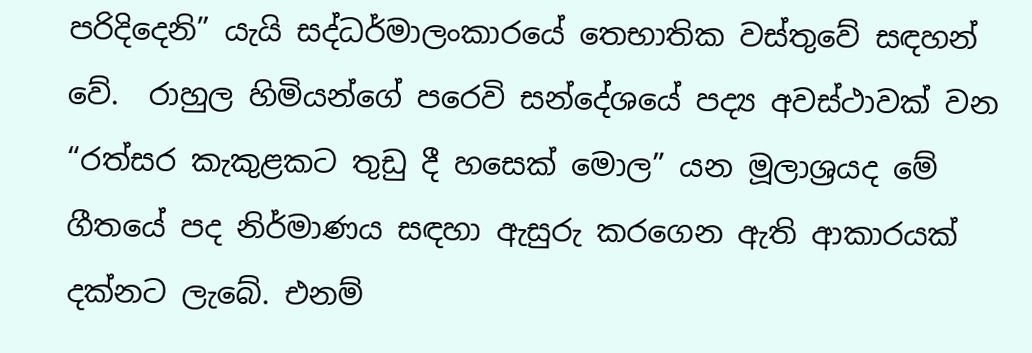පරිදිදෙනි” යැයි සද්ධර්මාලංකාරයේ තෙභාතික වස්තුවේ සඳහන් වේ.  රාහුල හිමියන්ගේ පරෙවි සන්දේශයේ පද්‍ය අවස්ථාවක් වන “රත්සර කැකුළකට තුඩු දී හසෙක් මොල” යන මූලාශ්‍රයද මේ ගීතයේ පද නිර්මාණය සඳහා ඇසුරු කරගෙන ඇති ආකාරයක් දක්නට ලැබේ. එනම්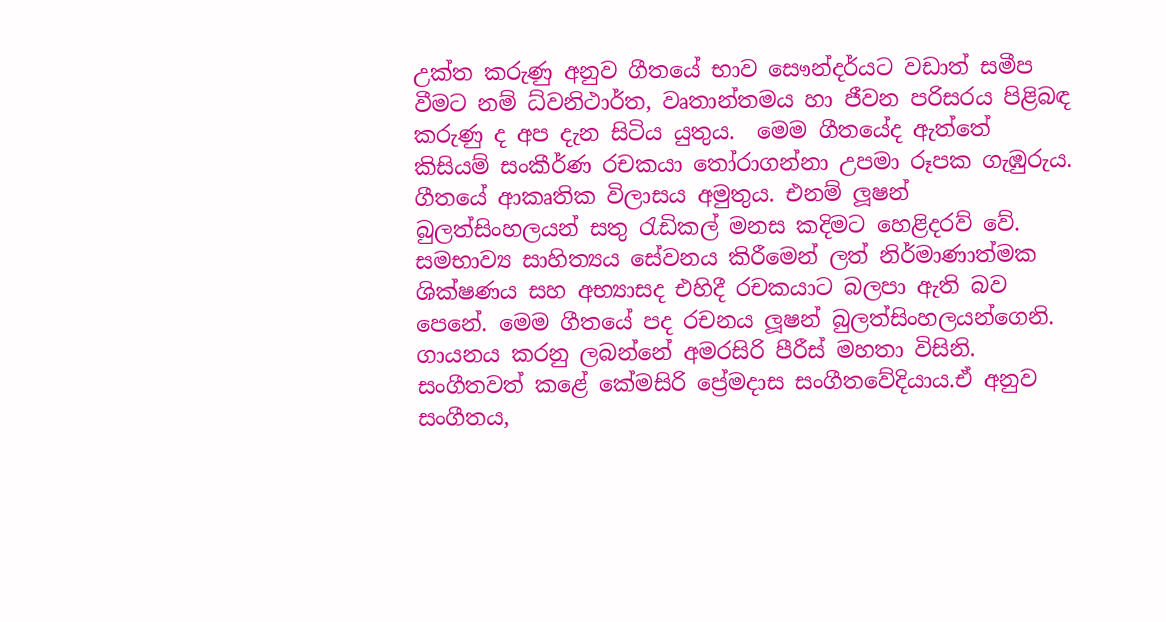උක්ත කරුණු අනුව ගීතයේ භාව සෞන්දර්යට වඩාත් සමීප වීමට නම් ධ්වනිථාර්ත, වෘතාන්තමය හා ජීවන පරිසරය පිළිබඳ කරුණු ද අප දැන සිටිය යුතුය.  මෙම ගීතයේද ඇත්තේ කිසියම් සංකීර්ණ රචකයා තෝරාගන්නා උපමා රූපක ගැඹුරුය. ගීතයේ ආකෘතික විලාසය අමුතුය. එනම් ලූෂන් බුලත්සිංහලයන් සතු රැඩිකල් මනස කදිමට හෙළිදරව් වේ. සමභාව්‍ය සාහිත්‍යය සේවනය කිරීමෙන් ලත් නිර්මාණාත්මක ශික්ෂණය සහ අභ්‍යාසද එහිදී රචකයාට බලපා ඇති බව පෙනේ. මෙම ගීතයේ පද රචනය ලූෂන් බුලත්සිංහලයන්ගෙනි. ගායනය කරනු ලබන්නේ අමරසිරි පීරීස් මහතා විසිනි. සංගීතවත් කළේ කේමසිරි ප්‍රේමදාස සංගීතවේදියාය.ඒ අනුව සංගීතය,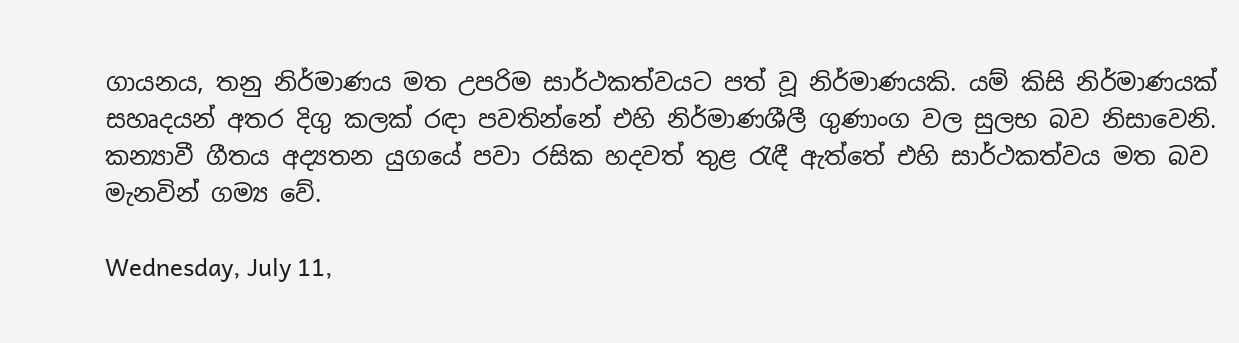ගායනය, තනු නිර්මාණය මත උපරිම සාර්ථකත්වයට පත් වූ නිර්මාණයකි. යම් කිසි නිර්මාණයක් සහෘදයන් අතර දිගු කලක් රඳා පවතින්නේ එහි නිර්මාණශීලී ගුණාංග වල සුලභ බව නිසාවෙනි. කන්‍යාවී ගීතය අද්‍යතන යුගයේ පවා රසික හදවත් තුළ රැඳී ඇත්තේ එහි සාර්ථකත්වය මත බව මැනවින් ගම්‍ය වේ.

Wednesday, July 11,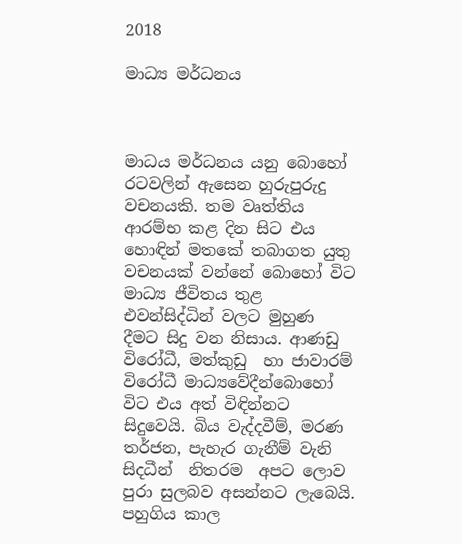2018

මාධ්‍ය මර්ධනය



මාධය මර්ධනය යනු බොහෝ රටවලින් ඇසෙන හුරුපුරුදු වචනයකි. තම වෘත්තිය ආරම්භ කළ දින සිට එය හොඳින් මතකේ තබාගත යුතු වචනයක් වන්නේ බොහෝ විට මාධ්‍ය ජීවිතය තුළ එවන්සිද්ධින් වලට මුහුණ  දීමට සිදු වන නිසාය. ආණඩු විරෝධී, මත්කුඩු  හා ජාවාරම් විරෝධී මාධ්‍යවේදීන්බොහෝ විට එය අත් විඳින්නට සිදුවෙයි. බිය වැද්දවීම්, මරණ තර්ජන, පැහැර ගැනීම් වැනි සිදධීන්  නිතරම  අපට ලොව පුරා සුලබව අසන්නට ලැබෙයි. පහුගිය කාල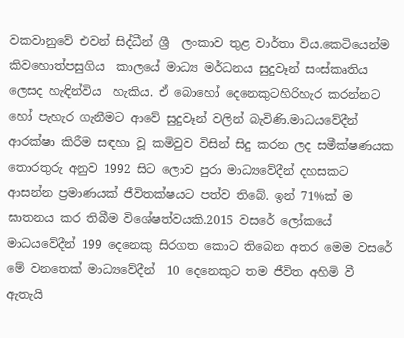වකවානුවේ එවන් සිද්ධීන් ශ්‍රී  ලංකාව තුළ වාර්තා විය.කෙටියෙන්ම කිවහොත්පසුගිය  කාලයේ මාධ්‍ය මර්ධනය සුදුවෑන් සංස්කෘතිය ලෙසද හැඳින්විය  හැකිය. ඒ බොහෝ දෙනෙකුටහිරිහැර කරන්නට හෝ පැහැර ගැනීමට ආවේ සුදුවෑන් වලින් බැවිණි.මාධයවේදීන් ආරක්ෂා කිරීම සඳහා වූ කමිවුව විසින් සිදු කරන ලද සමීක්ෂණයක තොරතුරු අනුව 1992 සිට ලොව පුරා මාධ්‍යවේදීන් දහසකට ආසන්න ප්‍රමාණයක් ජීවිතක්ෂයට පත්ව තිබේ. ඉන් 71%ක් ම ඝාතනය කර තිබීම විශේෂත්වයකි.2015 වසරේ ලෝකයේ මාධයවේදීන් 199 දෙනෙකු සිරගත කොට තිබෙන අතර මෙම වසරේ මේ වනතෙක් මාධ්‍යවේදීන්  10 දෙනෙකුට තම ජීවිත අහිමි වී ඇතැයි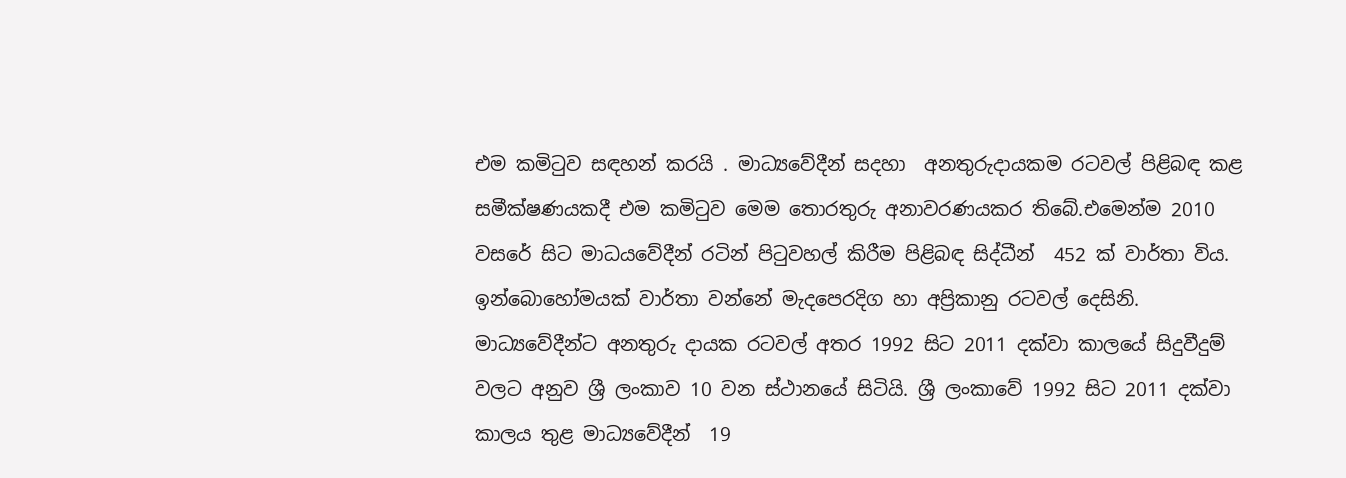එම කමිටුව සඳහන් කරයි . මාධ්‍යවේදීන් සදහා  අනතුරුදායකම රටවල් පිළිබඳ කළ සමීක්ෂණයකදී එම කමිටුව මෙම තොරතුරු අනාවරණයකර තිබේ.එමෙන්ම 2010 වසරේ සිට මාධයවේදීන් රටින් පිටුවහල් කිරීම පිළිබඳ සිද්ධීන්  452 ක් වාර්තා විය.  ඉන්බොහෝමයක් වාර්තා වන්නේ මැදපෙරදිග හා අප්‍රිකානු රටවල් දෙසිනි. මාධ්‍යවේදීන්ට අනතුරු දායක රටවල් අතර 1992 සිට 2011 දක්වා කාලයේ සිදුවීදුම් වලට අනුව ශ්‍රී ලංකාව 10 වන ස්ථානයේ සිටියි. ශ්‍රී ලංකාවේ 1992 සිට 2011 දක්වා කාලය තුළ මාධ්‍යවේදීන්  19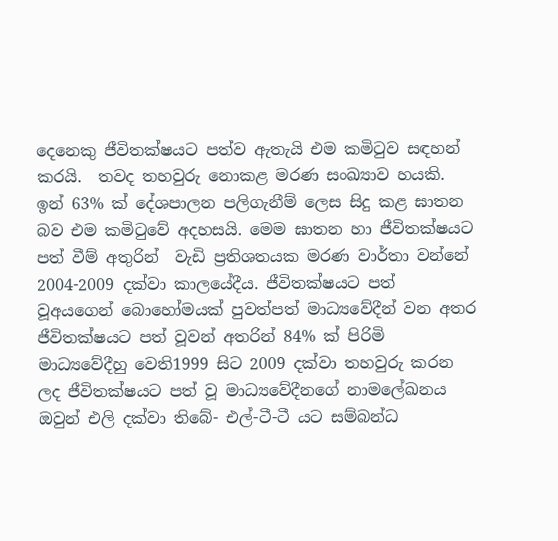දෙනෙකු ජීවිතක්ෂයට පත්ව ඇතැයි එම කමිටුව සඳහන් කරයි.  තවද තහවුරු නොකළ මරණ සංඛ්‍යාව හයකි.  ඉන් 63% ක් දේශපාලන පලිගැනීම් ලෙස සිදු කළ ඝාතන බව එම කමිටුවේ අදහසයි. මෙම ඝාතන හා ජීවිතක්ෂයට පත් වීම් අතුරින්  වැඩි ප්‍රතිශතයක මරණ වාර්තා වන්නේ 2004-2009 දක්වා කාලයේදීය. ජීවිතක්ෂයට පත් වූඅයගෙන් බොහෝමයක් පුවත්පත් මාධ්‍යවේදීන් වන අතර ජීවිතක්ෂයට පත් වූවන් අතරින් 84% ක් පිරිමි  මාධ්‍යවේදීහු වෙති1999 සිට 2009 දක්වා තහවුරු කරන ලද ජීවිතක්ෂයට පත් වූ මාධ්‍යවේදීනගේ නාමලේඛනය ඔවුන් එලි දක්වා තිබේ- එල්-ටී-ටී යට සම්බන්ධ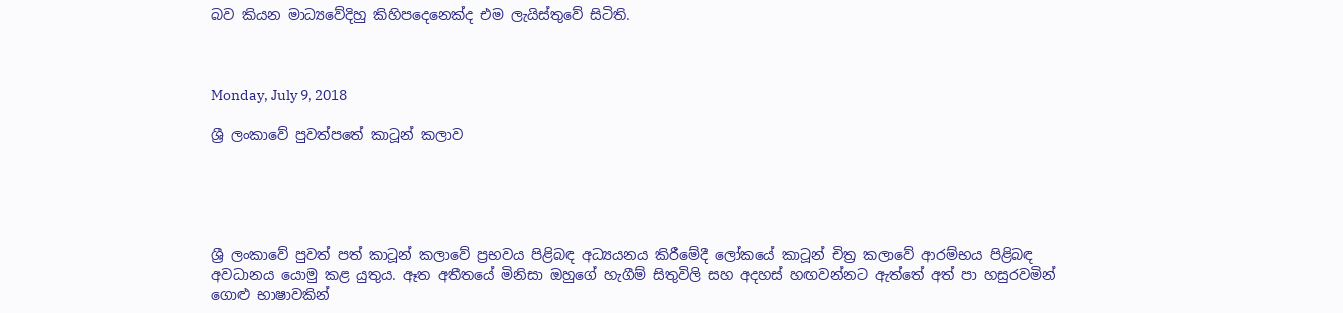බව කියන මාධ්‍යවේදිහු කිහිපදෙනෙක්ද එම ලැයිස්තුවේ සිටිති.



Monday, July 9, 2018

ශ්‍රී ලංකාවේ පුවත්පතේ කාටූන් කලාව





ශ්‍රී ලංකාවේ පුවත් පත් කාටූන් කලාවේ ප්‍රභවය පිළිබඳ අධ්‍යයනය කිරීමේදී ලෝකයේ කාටූන් චිත්‍ර කලාවේ ආරම්භය පිළිබඳ අවධානය යොමු කළ යුතුය. ඈත අතීතයේ මිනිසා ඔහුගේ හැගීම් සිතුවිලි සහ අදහස් හඟවන්නට ඇත්තේ අත් පා හසුරවමින් ගොළු භාෂාවකින්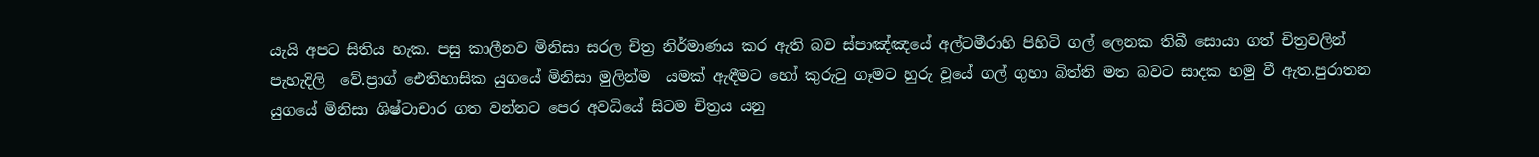යැයි අපට සිතිය හැක. පසු කාලීනව මිනිසා සරල චිත්‍ර නිර්මාණය කර ඇති බව ස්පාඤ්ඤයේ අල්ටමීරාහි පිහිටි ගල් ලෙනක තිබී සොයා ගත් චිත්‍රවලින් පැහැදිලි  වේ.ප්‍රාග් ඓතිහාසික යුගයේ මිනිසා මුලින්ම  යමක් ඇඳීමට හෝ කුරුටු ගෑමට හුරු වූයේ ගල් ගුහා බිත්ති මත බවට සාදක හමු වී ඇත.පුරාතන යුගයේ මිනිසා ශිෂ්ටාචාර ගත වන්නට පෙර අවධියේ සිටම චිත්‍රය යනු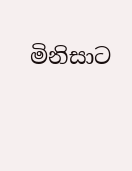මිනිසාට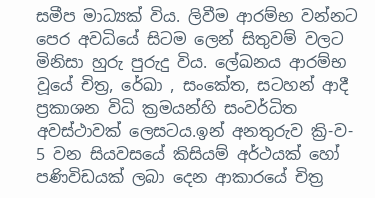සමීප මාධ්‍යක් විය. ලිවීම ආරම්භ වන්නට පෙර අවධියේ සිටම ලෙන් සිතුවම් වලට මිනිසා හුරු පුරුදු විය. ලේඛනය ආරම්භ වූයේ චිත්‍ර, රේඛා , සංකේත, සටහන් ආදී ප්‍රකාශන විධි ක්‍රමයන්හි සංවර්ධිත අවස්ථාවක් ලෙසටය.ඉන් අනතුරුව ක්‍රි-ව- 5 වන සියවසයේ කිසියම් අර්ථයක් හෝ පණිවිඩයක් ලබා දෙන ආකාරයේ චිත්‍ර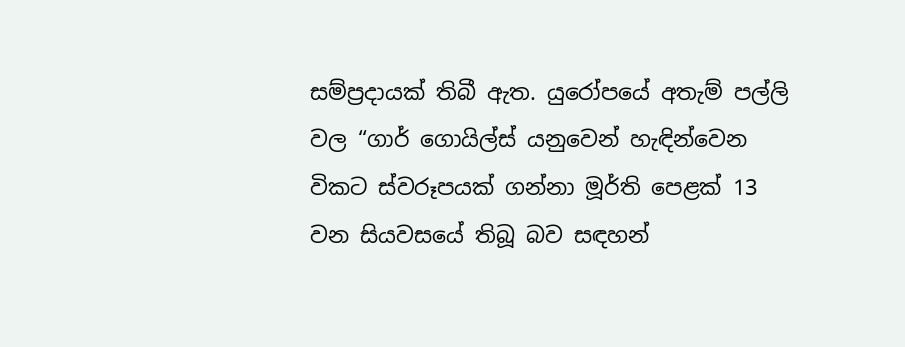සම්ප්‍රදායක් තිබී ඇත. යුරෝපයේ අතැම් පල්ලි වල “ගාර් ගොයිල්ස් යනුවෙන් හැඳින්වෙන  විකට ස්වරූපයක් ගන්නා මූර්ති පෙළක් 13 වන සියවසයේ තිබූ බව සඳහන්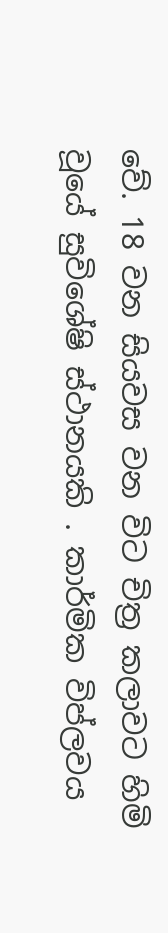වේ. 18 වන සියවස වන විට චිත්‍ර කලාවට හිමි වූයේ සුවිශේෂි ස්ථානයකි . කාර්මික විප්ලවය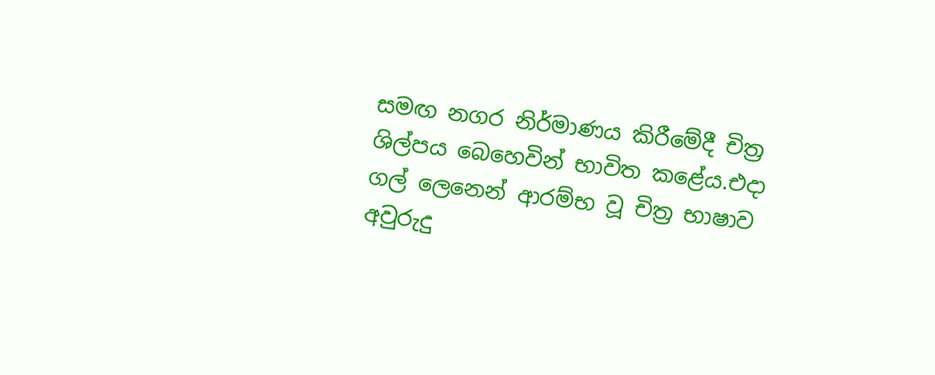සමඟ නගර නිර්මාණය කිරීමේදී චිත්‍ර ශිල්පය බෙහෙවින් භාවිත කළේය.එදා ගල් ලෙනෙන් ආරම්භ වූ චිත්‍ර භාෂාව අවුරුදු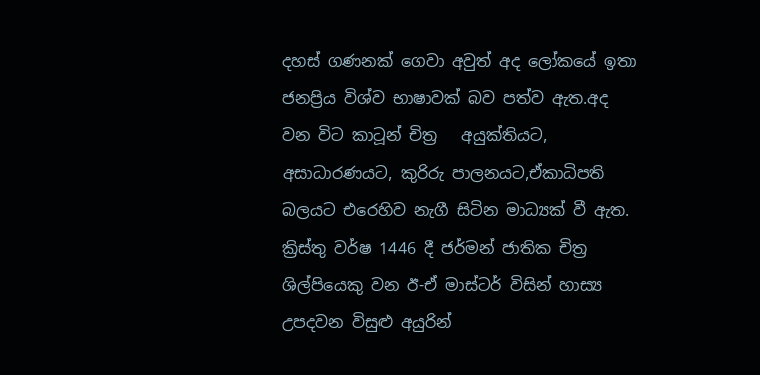දහස් ගණනක් ගෙවා අවුත් අද ලෝකයේ ඉතා ජනප්‍රිය විශ්ව භාෂාවක් බව පත්ව ඇත.අද වන විට කාටූන් චිත්‍ර   අයුක්තියට, අසාධාරණයට, කුරිරු පාලනයට,ඒකාධිපති  බලයට එරෙහිව නැගී සිටින මාධ්‍යක් වී ඇත. ක්‍රිස්තු වර්ෂ 1446 දී ජර්මන් ජාතික චිත්‍ර ශිල්පියෙකු වන ඊ-ඒ මාස්ටර් විසින් හාස්‍ය  උපදවන විසුළු අයුරින්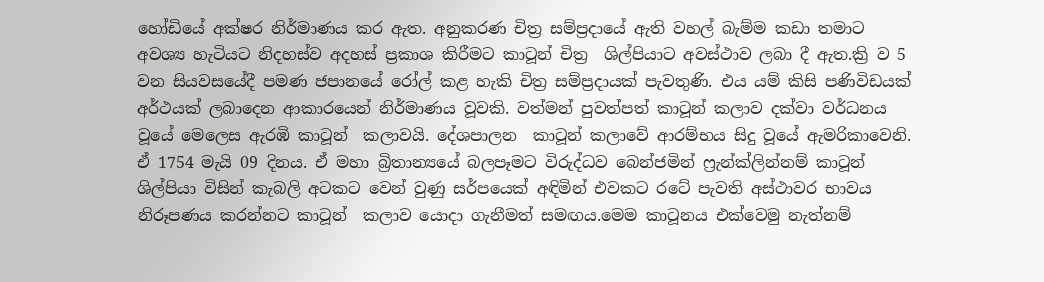හෝඩියේ අක්ෂර නිර්මාණය කර ඇත. අනුකරණ චිත්‍ර සම්ප්‍රදායේ ඇති වහල් බැම්ම කඩා තමාට අවශ්‍ය හැටියට නිදහස්ව අදහස් ප්‍රකාශ කිරීමට කාටූන් චිත්‍ර  ශිල්පියාට අවස්ථාව ලබා දී ඇත.ක්‍රි ව 5 වන සියවසයේදී පමණ ජපානයේ රෝල් කළ හැකි චිත්‍ර සම්ප්‍රදායක් පැවතුණි. එය යම් කිසි පණිවිඩයක් අර්ථයක් ලබාදෙන ආකාරයෙන් නිර්මාණය වූවකි. වත්මන් පුවත්පත් කාටූන් කලාව දක්වා වර්ධනය වූයේ මෙලෙස ඇරඹි කාටූන්  කලාවයි. දේශපාලන  කාටූන් කලාවේ ආරම්භය සිදු වූයේ ඇමරිකාවෙනි. ඒ 1754 මැයි 09 දිනය. ඒ මහා බ්‍රිතාන්‍යයේ බලපෑමට විරුද්ධව බෙන්ජමින් ෆ්‍රැන්ක්ලින්නම් කාටූන් ශිල්පියා විසින් කැබලි අටකට වෙන් වුණු සර්පයෙක් අඳිමින් එවකට රටේ පැවති අස්ථාවර භාවය නිරූපණය කරන්නට කාටූන්  කලාව යොදා ගැනීමත් සමඟය.මෙම කාටූනය එක්වෙමු නැත්නම්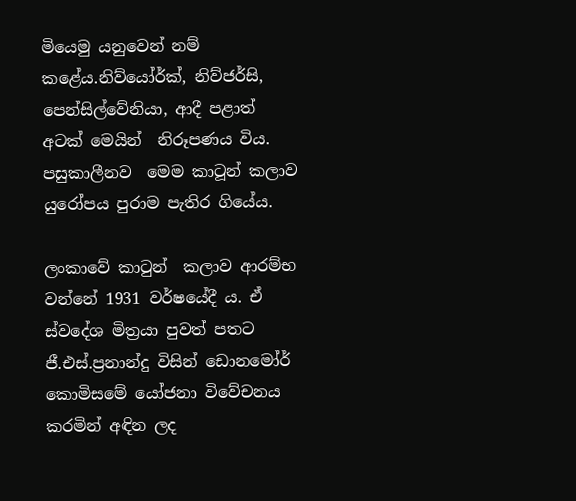මියෙමු යනුවෙන් නම් කළේය.නිව්යෝර්ක්, නිව්ජර්සි, පෙන්සිල්වේනියා, ආදී පළාත් අටක් මෙයින්  නිරූපණය විය. පසුකාලීනව  මෙම කාටූන් කලාව යුරෝපය පුරාම පැතිර ගියේය.

ලංකාවේ කාටුන්  කලාව ආරම්භ වන්නේ 1931 වර්ෂයේදී ය. ඒ ස්වදේශ මිත්‍රයා පුවත් පතට ජී.එස්.ප්‍රනාන්දු විසින් ඩොනමෝර් කොමිසමේ යෝජනා විවේචනය කරමින් අඳින ලද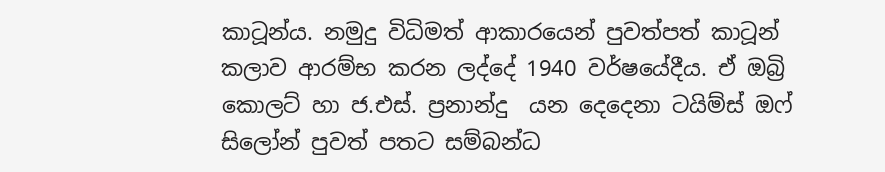කාටූන්ය. නමුදු විධිමත් ආකාරයෙන් පුවත්පත් කාටූන් කලාව ආරම්භ කරන ලද්දේ 1940 වර්ෂයේදීය. ඒ ඔබ්‍රි කොලට් හා ජ.එස්. ප්‍රනාන්දු  යන දෙදෙනා ටයිම්ස් ඔෆ් සිලෝන් පුවත් පතට සම්බන්ධ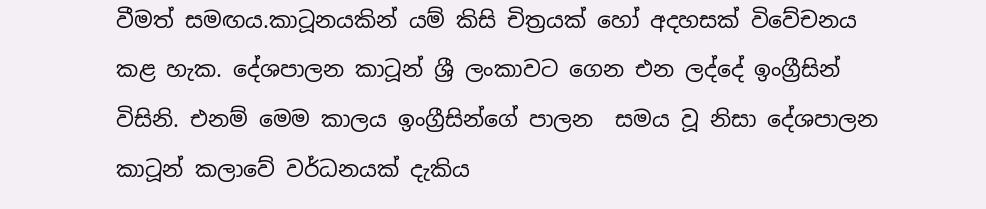වීමත් සමඟය.කාටූනයකින් යම් කිසි චිත්‍රයක් හෝ අදහසක් විවේචනය කළ හැක. දේශපාලන කාටූන් ශ්‍රී ලංකාවට ගෙන එන ලද්දේ ඉංග්‍රීසින් විසිනි. එනම් මෙම කාලය ඉංග්‍රීසින්ගේ පාලන  සමය වූ නිසා දේශපාලන කාටූන් කලාවේ වර්ධනයක් දැකිය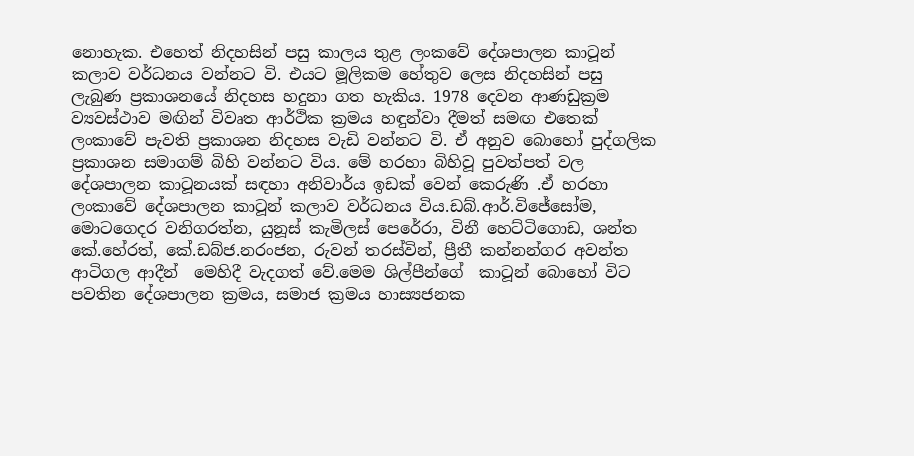නොහැක. එහෙත් නිදහසින් පසු කාලය තුළ ලංකවේ දේශපාලන කාටූන් කලාව වර්ධනය වන්නට වි. එයට මූලිකම හේතුව ලෙස නිදහසින් පසු ලැබුණ ප්‍රකාශනයේ නිදහස හදුනා ගත හැකිය. 1978 දෙවන ආණඩුක්‍රම ව්‍යවස්ථාව මඟින් විවෘත ආර්ථික ක්‍රමය හඳුන්වා දීමත් සමඟ එතෙක් ලංකාවේ පැවති ප්‍රකාශන නිදහස වැඩි වන්නට වි. ඒ අනුව බොහෝ පුද්ගලික  ප්‍රකාශන සමාගම් බිහි වන්නට විය. මේ හරහා බිහිවූ පුවත්පත් වල දේශපාලන කාටූනයක් සඳහා අනිවාර්ය ඉඩක් වෙන් කෙරුණි .ඒ හරහා ලංකාවේ දේශපාලන කාටූන් කලාව වර්ධනය විය.ඩබ්.ආර්.විජේසෝම, මොටගෙදර වනිගරත්න, යුනූස් කැමිලස් පෙරේරා, විනී හෙට්ටිගොඩ, ශන්ත කේ.හේරත්, කේ.ඩබ්ජ.නරංජන, රුවන් තරස්වින්, ප්‍රීතී කන්නන්ගර අවන්ත ආටිගල ආදීන්  මෙහිදී වැදගත් වේ.මෙම ශිල්පීන්ගේ  කාටූන් බොහෝ විට පවතින දේශපාලන ක්‍රමය, සමාජ ක්‍රමය හාස්‍යජනක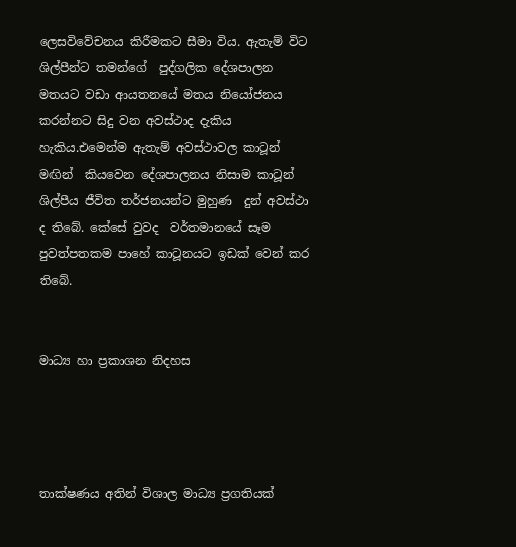ලෙසවිවේචනය කිරීමකට සීමා විය. ඇතැම් විට ශිල්පීන්ට තමන්ගේ  පුද්ගලික දේශපාලන මතයට වඩා ආයතනයේ මතය නියෝජනය කරන්නට සිදු වන අවස්ථාද දැකිය හැකිය.එමෙන්ම ඇතැම් අවස්ථාවල කාටූන් මඟින්  කියවෙන දේශපාලනය නිසාම කාටූන්  ශිල්පීය ජීවිත තර්ජනයන්ට මුහුණ  දුන් අවස්ථා ද තිබේ. කේසේ වුවද  වර්තමානයේ සෑම පුවත්පතකම පාහේ කාටූනයට ඉඩක් වෙන් කර තිබේ.


මාධ්‍ය හා ප්‍රකාශන නිදහස




තාක්ෂණය අතින් විශාල මාධ්‍ය ප්‍රගතියක්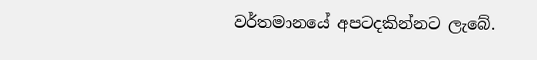වර්තමානයේ අපටදකින්නට ලැබේ.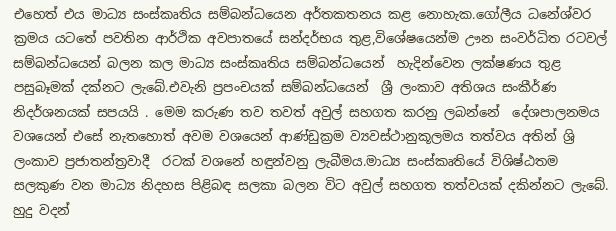එහෙත් එය මාධ්‍ය සංස්කෘතිය සම්බන්ධයෙන අර්තකතනය කළ නොහැක.ගෝලීය ධනේශ්වර ක්‍රමය යටතේ පවතින ආර්ථික අවපාතයේ සන්දර්භය තුළ,විශේෂයෙන්ම ඌන සංවර්ධිත රටවල් සම්බන්ධයෙන් බලන කල මාධ්‍ය සංස්කෘතිය සම්බන්ධයෙන්  හැදින්වෙන ලක්ෂණය තුළ පසුබෑමක් දක්නට ලැබේ.එවැනි ප්‍රපංචයක් සම්බන්ධයෙන්  ශ්‍රී ලංකාව අතිශය සංකීර්ණ නිදර්ශනයක් සපයයි . මෙම කරුණ තව තවත් අවුල් සහගත කරනු ලබන්නේ  දේශපාලනමය වශයෙන් එසේ නැතහොත් අවම වශයෙන් ආණ්ඩුක්‍රම ව්‍යවස්ථානුකූලමය තත්වය අතින් ශ්‍රි ලංකාව ප්‍රජාතන්ත්‍රවාදී  රටක් වශනේ හඳුන්වනු ලැබීමය.මාධ්‍ය සංස්කෘතියේ විශිෂ්ඨතම සලකුණ වන මාධ්‍ය නිදහස පිළිබඳ සලකා බලන විට අවුල් සහගත තත්වයක් දකින්නට ලැබේ. හුදු වදන්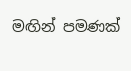මඟින් පමණක්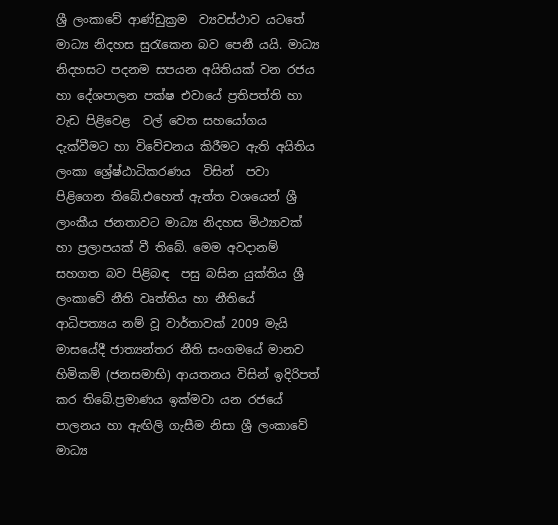ශ්‍රී ලංකාවේ ආණ්ඩුක්‍රම  ව්‍යවස්ථාව යටතේ මාධ්‍ය නිදහස සුරැකෙන බව පෙනී යයි. මාධ්‍ය නිදහසට පදනම සපයන අයිතියක් වන රජය හා දේශපාලන පක්ෂ එවායේ ප්‍රතිපත්ති හා වැඩ පිළිවෙළ  වල් වෙත සහයෝගය දැක්වීමට හා විවේචනය කිරීමට ඇති අයිතිය ලංකා ශ්‍රේෂ්ඨාධිකරණය  විසින්  පවා පිළිගෙන තිබේ.එහෙත් ඇත්ත වශයෙන් ශ්‍රී ලාංකීය ජනතාවට මාධ්‍ය නිදහස මිථ්‍යාවක් හා ප්‍රලාපයක් වී තිබේ. මෙම අවදානම් සහගත බව පිළිබඳ  පසු බසින යුක්තිය ශ්‍රී ලංකාවේ නීති වෘත්තිය හා නීතියේ ආධිපත්‍යය නම් වූ වාර්තාවක් 2009 මැයි මාසයේදී ජාත්‍යන්තර නීති සංගමයේ මානව හිමිකම් (ජනසමාභි) ආයතනය විසින් ඉදිරිපත්  කර තිබේ.ප්‍රමාණය ඉක්මවා යන රජයේ පාලනය හා ඇඟිලි ගැසීම නිසා ශ්‍රී ලංකාවේ මාධ්‍ය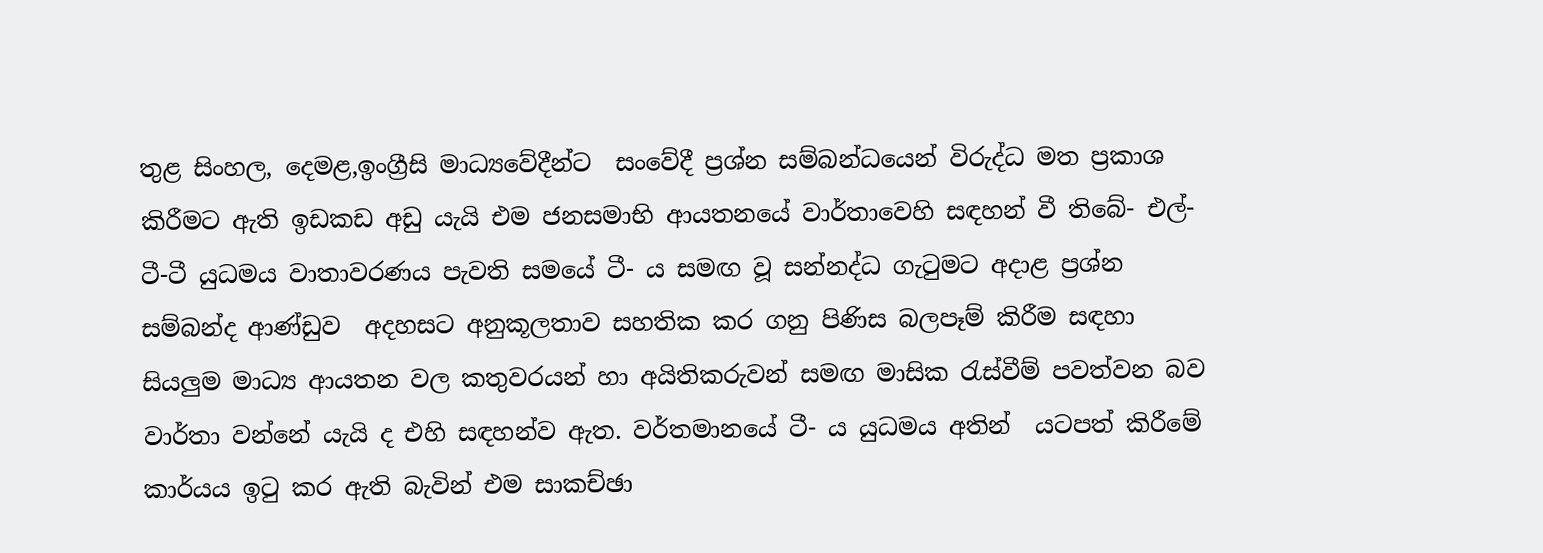තුළ සිංහල, දෙමළ,ඉංග්‍රීසි මාධ්‍යවේදීන්ට  සංවේදී ප්‍රශ්න සම්බන්ධයෙන් විරුද්ධ මත ප්‍රකාශ කිරීමට ඇති ඉඩකඩ අඩු යැයි එම ජනසමාභි ආයතනයේ වාර්තාවෙහි සඳහන් වී තිබේ- එල්-ටී-ටී යුධමය වාතාවරණය පැවති සමයේ ටී- ය සමඟ වූ සන්නද්ධ ගැටුමට අදාළ ප්‍රශ්න සම්බන්ද ආණ්ඩුව  අදහසට අනුකූලතාව සහතික කර ගනු පිණිස බලපෑම් කිරීම සඳහා සියලුම මාධ්‍ය ආයතන වල කතුවරයන් හා අයිතිකරුවන් සමඟ මාසික රැස්වීම් පවත්වන බව වාර්තා වන්නේ යැයි ද එහි සඳහන්ව ඇත. වර්තමානයේ ටී- ය යුධමය අතින්  යටපත් කිරීමේ කාර්යය ඉටු කර ඇති බැවින් එම සාකච්ඡා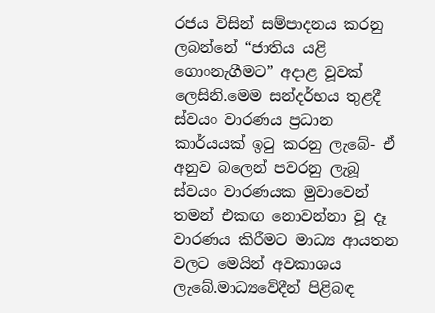රජය විසින් සම්පාදනය කරනු ලබන්නේ “ජාතිය යළි ගොංනැගීමට” අදාළ වූවක් ලෙසිනි.මෙම සන්දර්භය තුළදී ස්වයං වාරණය ප්‍රධාන කාර්යයක් ඉටු කරනු ලැබේ- ඒ අනුව බලෙන් පවරනු ලැබූ ස්වයං වාරණයක මුවාවෙන්  තමන් එකඟ නොවන්නා වූ දෑ වාරණය කිරීමට මාධ්‍ය ආයතන වලට මෙයින් අවකාශය  ලැබේ.මාධ්‍යවේදීන් පිළිබඳ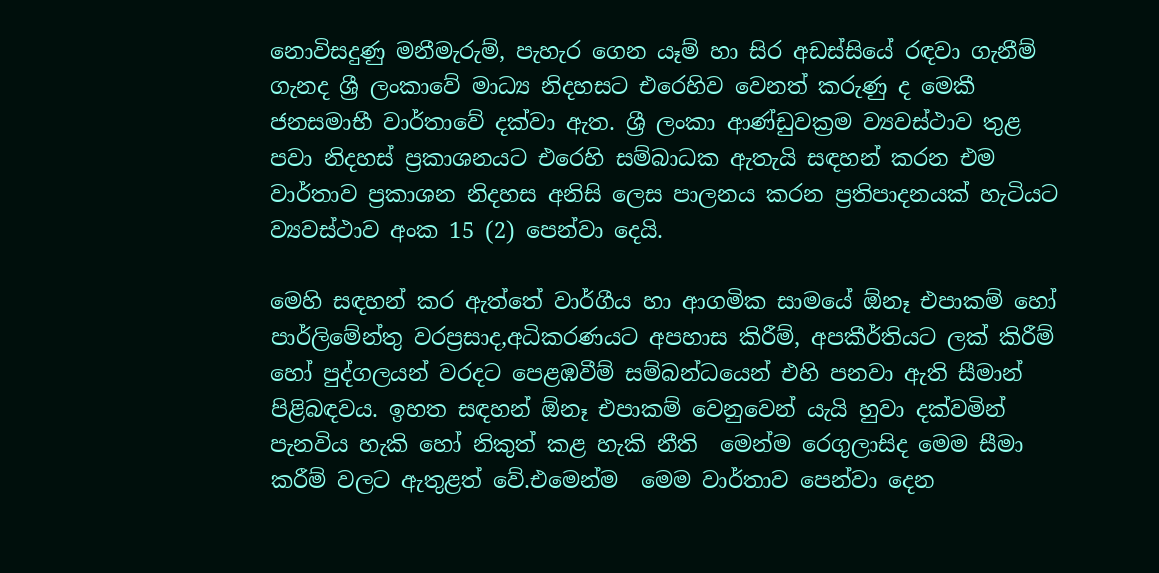නොවිසදුණු මනීමැරුම්, පැහැර ගෙන යෑම් හා සිර අඩස්සියේ රඳවා ගැනීම් ගැනද ශ්‍රී ලංකාවේ මාධ්‍ය නිදහසට එරෙහිව වෙනත් කරුණු ද මෙකී ජනසමාභී වාර්තාවේ දක්වා ඇත. ශ්‍රී ලංකා ආණ්ඩුවක්‍රම ව්‍යවස්ථාව තුළ පවා නිදහස් ප්‍රකාශනයට එරෙහි සම්බාධක ඇතැයි සඳහන් කරන එම වාර්තාව ප්‍රකාශන නිදහස අනිසි ලෙස පාලනය කරන ප්‍රතිපාදනයක් හැටියට ව්‍යවස්ථාව අංක 15 (2) පෙන්වා දෙයි.

මෙහි සඳහන් කර ඇත්තේ වාර්ගීය හා ආගමික සාමයේ ඕනෑ එපාකම් හෝ පාර්ලිමේන්තු වරප්‍රසාද,අධිකරණයට අපහාස කිරීම්, අපකීර්තියට ලක් කිරීම් හෝ පුද්ගලයන් වරදට පෙළඹවීම් සම්බන්ධයෙන් එහි පනවා ඇති සීමාන්  පිළිබඳවය. ඉහත සඳහන් ඕනෑ එපාකම් වෙනුවෙන් යැයි හුවා දක්වමින් පැනවිය හැකි හෝ නිකුත් කළ හැකි නීති  මෙන්ම රෙගුලාසිද මෙම සීමා කරීම් වලට ඇතුළත් වේ.එමෙන්ම  මෙම වාර්තාව පෙන්වා දෙන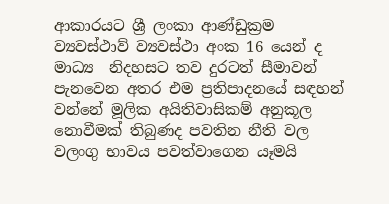ආකාරයට ශ්‍රී ලංකා ආණ්ඩුක්‍රම  ව්‍යවස්ථාව් ව්‍යවස්ථා අංක 16 යෙන් ද මාධ්‍ය  නිදහසට තව දුරටත් සීමාවන් පැනවෙන අතර එම ප්‍රතිපාදනයේ සඳහන් වන්නේ මූලික අයිතිවාසිකම් අනුකූල නොවීමක් තිබුණද පවතින නීති වල වලංගු භාවය පවත්වාගෙන යෑමයි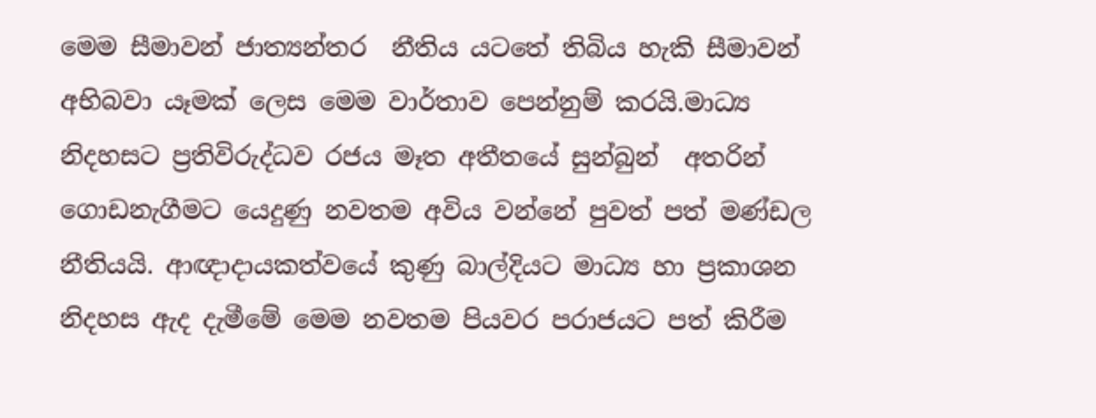මෙම සීමාවන් ජාත්‍යන්තර  නීතිය යටතේ තිබිය හැකි සීමාවන් අභිබවා යෑමක් ලෙස මෙම වාර්තාව පෙන්නුම් කරයි.මාධ්‍ය  නිදහසට ප්‍රතිවිරුද්ධව රජය මෑත අතීතයේ සුන්බුන්  අතරින්  ගොඩනැගීමට යෙදුණු නවතම අවිය වන්නේ පුවත් පත් මණ්ඩල නීතියයි. ආඥාදායකත්වයේ කුණු බාල්දියට මාධ්‍ය හා ප්‍රකාශන නිදහස ඇද දැමීමේ මෙම නවතම පියවර පරාජයට පත් කිරීම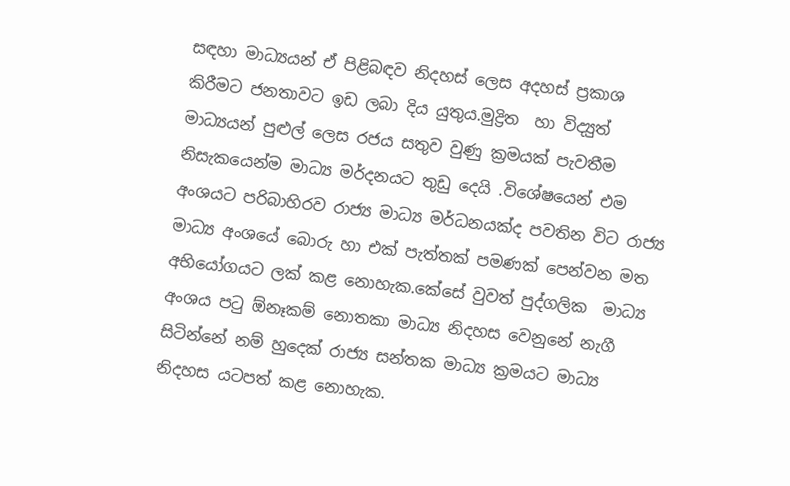සඳහා මාධ්‍යයන් ඒ පිළිබඳව නිදහස් ලෙස අදහස් ප්‍රකාශ කිරීමට ජනතාවට ඉඩ ලබා දිය යුතුය.මුද්‍රිත  හා විද්‍යුත් මාධ්‍යයන් පුළුල් ලෙස රජය සතුව වුණු ක්‍රමයක් පැවතීම නිසැකයෙන්ම මාධ්‍ය මර්දනයට තුඩු දෙයි .විශේෂයෙන් එම අංශයට පරිබාහිරව රාජ්‍ය මාධ්‍ය මර්ධනයක්ද පවතින විට රාජ්‍ය මාධ්‍ය අංශයේ බොරු හා එක් පැත්තක් පමණක් පෙන්වන මත අභියෝගයට ලක් කළ නොහැක.කේසේ වුවත් පුද්ගලික  මාධ්‍ය අංශය පටු ඕනෑකම් නොතකා මාධ්‍ය නිදහස වෙනුනේ නැගී සිටින්නේ නම් හුදෙක් රාජ්‍ය සන්තක මාධ්‍ය ක්‍රමයට මාධ්‍ය නිදහස යටපත් කළ නොහැක.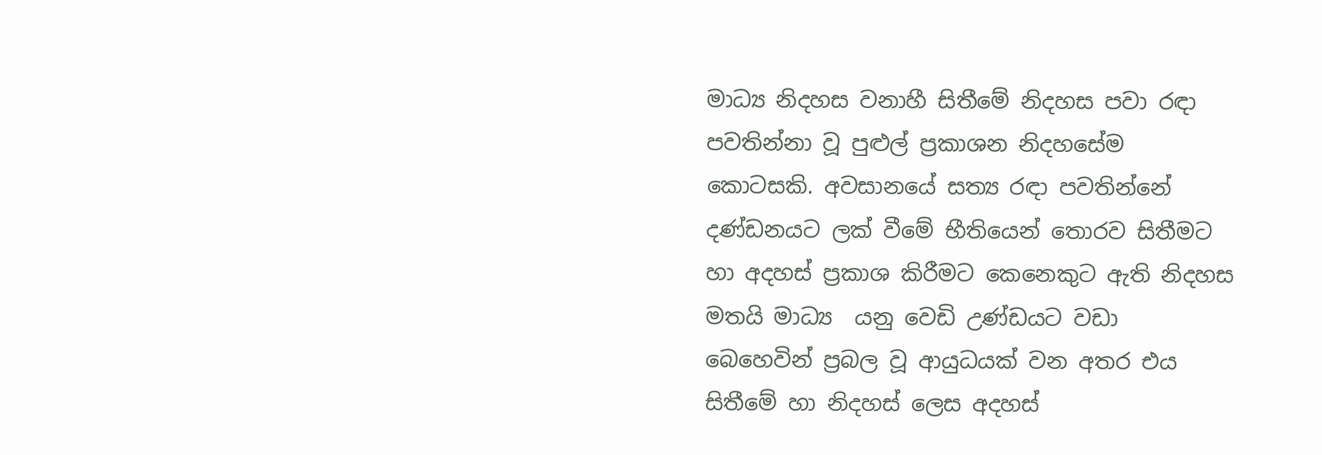මාධ්‍ය නිදහස වනාහී සිතීමේ නිදහස පවා රඳා පවතින්නා වූ පුළුල් ප්‍රකාශන නිදහසේම කොටසකි. අවසානයේ සත්‍ය රඳා පවතින්නේ දණ්ඩනයට ලක් වීමේ භීතියෙන් තොරව සිතීමට හා අදහස් ප්‍රකාශ කිරීමට කෙනෙකුට ඇති නිදහස මතයි මාධ්‍ය  යනු වෙඩි උණ්ඩයට වඩා බෙහෙවින් ප්‍රබල වූ ආයුධයක් වන අතර එය සිතීමේ හා නිදහස් ලෙස අදහස්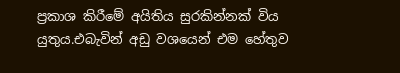ප්‍රකාශ කිරීමේ අයිතිය සුරකින්නක් විය යුතුය.එබැවින් අඩු වශයෙන් එම හේතුව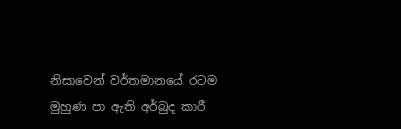නිසාවෙන් වර්තමානයේ රටම මුහුණ පා ඇති අර්බුද කාරී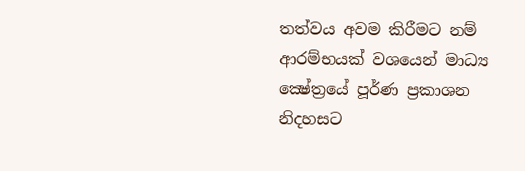තත්වය අවම කිරීමට නම් ආරම්භයක් වශයෙන් මාධ්‍ය ක්‍ෂේත්‍රයේ පූර්ණ ප්‍රකාශන නිදහසට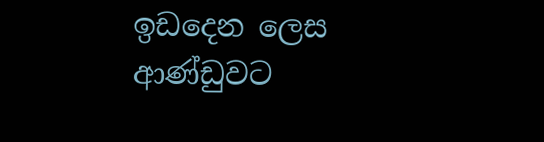ඉඩදෙන ලෙස ආණ්ඩුවට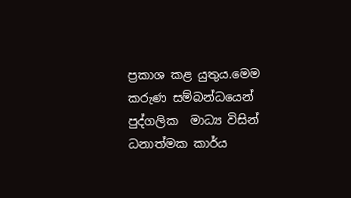ප්‍රකාශ කළ යුතුය.මෙම කරුණ සම්බන්ධයෙන් පුද්ගලික  මාධ්‍ය විසින් ධනාත්මක කාර්ය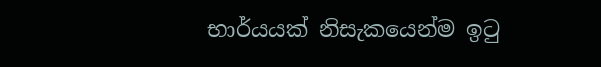භාර්යයක් නිසැකයෙන්ම ඉටු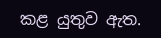කළ යුතුව ඇත.